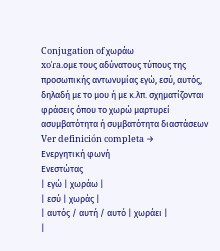Conjugation of χωράω
xoˈɾa.oμε τους αδύνατους τύπους της προσωπικής αντωνυμίας εγώ, εσύ, αυτός, δηλαδή με το μου ή με κ.λπ. σχηματίζονται φράσεις όπου το χωρώ μαρτυρεί ασυμβατότητα ή συμβατότητα διαστάσεων Ver definición completa →
Ενεργητική φωνή
Ενεστώτας
| εγώ | χωράω |
| εσύ | χωράς |
| αυτός / αυτή / αυτό | χωράει |
|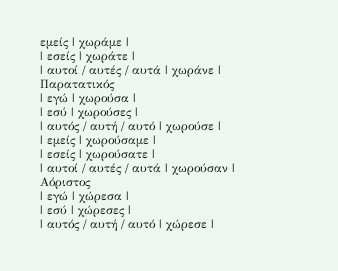εμείς | χωράμε |
| εσείς | χωράτε |
| αυτοί / αυτές / αυτά | χωράνε |
Παρατατικός
| εγώ | χωρούσα |
| εσύ | χωρούσες |
| αυτός / αυτή / αυτό | χωρούσε |
| εμείς | χωρούσαμε |
| εσείς | χωρούσατε |
| αυτοί / αυτές / αυτά | χωρούσαν |
Αόριστος
| εγώ | χώρεσα |
| εσύ | χώρεσες |
| αυτός / αυτή / αυτό | χώρεσε |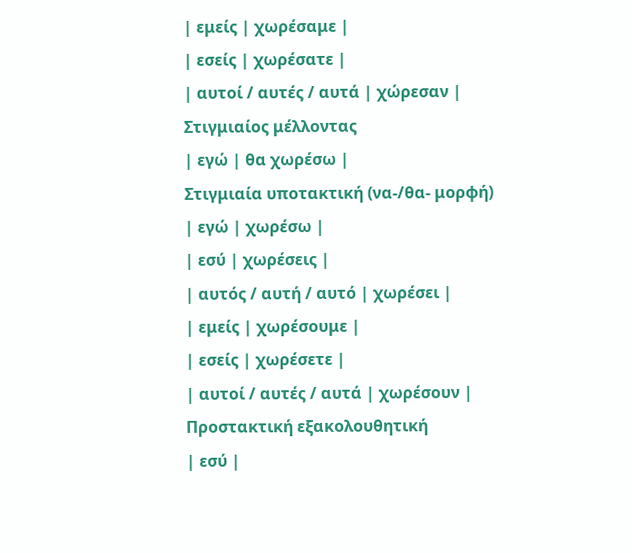| εμείς | χωρέσαμε |
| εσείς | χωρέσατε |
| αυτοί / αυτές / αυτά | χώρεσαν |
Στιγμιαίος μέλλοντας
| εγώ | θα χωρέσω |
Στιγμιαία υποτακτική (να-/θα- μορφή)
| εγώ | χωρέσω |
| εσύ | χωρέσεις |
| αυτός / αυτή / αυτό | χωρέσει |
| εμείς | χωρέσουμε |
| εσείς | χωρέσετε |
| αυτοί / αυτές / αυτά | χωρέσουν |
Προστακτική εξακολουθητική
| εσύ |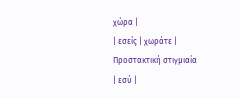χώρα |
| εσείς | χωράτε |
Προστακτική στιγμιαία
| εσύ |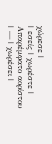χώρεσε |
| εσείς | χωρέστε |
Απαρέμφατο αορίστου
| — | χωρέσει |